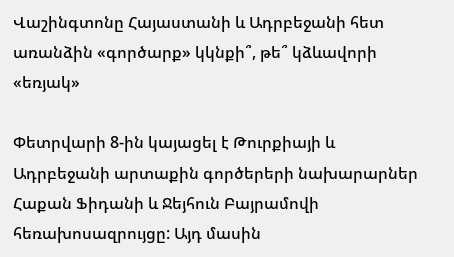Վաշինգտոնը Հայաստանի և Ադրբեջանի հետ առանձին «գործարք» կկնքի՞, թե՞ կձևավորի «եռյակ»

Փետրվարի 8-ին կայացել է Թուրքիայի և Ադրբեջանի արտաքին գործերերի նախարարներ Հաքան Ֆիդանի և Ջեյհուն Բայրամովի հեռախոսազրույցը: Այդ մասին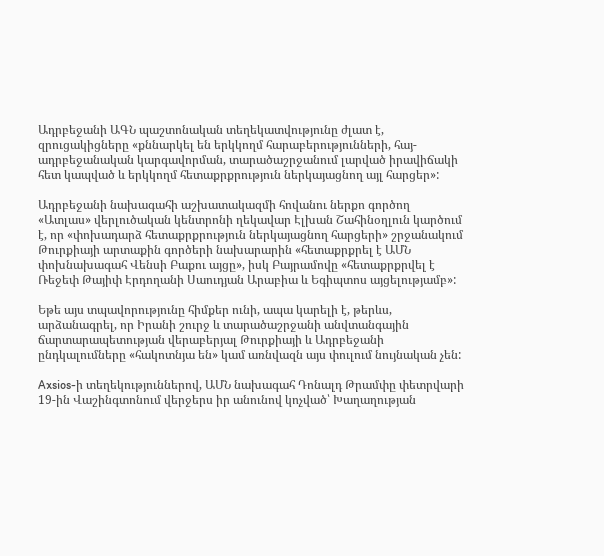Ադրբեջանի ԱԳՆ պաշտոնական տեղեկատվությունը ժլատ է, զրուցակիցները «քննարկել են երկկողմ հարաբերությունների, հայ-ադրբեջանական կարգավորման, տարածաշրջանում լարված իրավիճակի հետ կապված և երկկողմ հետաքրքրություն ներկայացնող այլ հարցեր»:

Ադրբեջանի նախագահի աշխատակազմի հովանու ներքո գործող «Ատլաս» վերլուծական կենտրոնի ղեկավար Էլխան Շահինօղլուն կարծում է, որ «փոխադարձ հետաքրքրություն ներկայացնող հարցերի» շրջանակում Թուրքիայի արտաքին գործերի նախարարին «հետաքրքրել է ԱՄՆ փոխնախագահ Վենսի Բաքու այցը», իսկ Բայրամովը «հետաքրքրվել է Ռեջեփ Թայիփ Էրդողանի Սաուդյան Արաբիա և Եգիպտոս այցելությամբ»:

Եթե այս տպավորությունը հիմքեր ունի, ապա կարելի է, թերևս, արձանագրել, որ Իրանի շուրջ և տարածաշրջանի անվտանգային ճարտարապետության վերաբերյալ Թուրքիայի և Ադրբեջանի ընդկալումները «հակոտնյա են» կամ առնվազն այս փուլում նույնական չեն:

Axsios-ի տեղեկություններով, ԱՄՆ նախագահ Դոնալդ Թրամփը փետրվարի 19-ին Վաշինգտոնում վերջերս իր անունով կոչված՝ Խաղաղության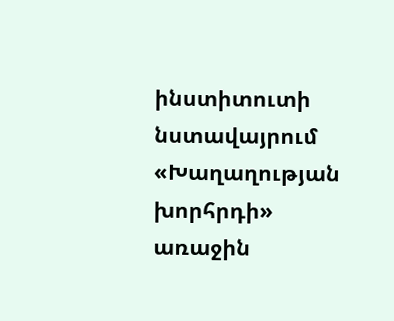ինստիտուտի նստավայրում «Խաղաղության խորհրդի» առաջին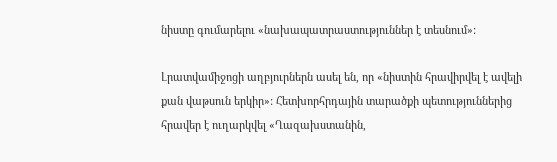նիստը գումարելու «նախապատրաստություններ է տեսնում»:

Լրատվամիջոցի աղբյուրներն ասել են, որ «նիստին հրավիրվել է ավելի քան վաթսուն երկիր»: Հետխորհրդային տարածքի պետություններից հրավեր է ուղարկվել «Ղազախստանին,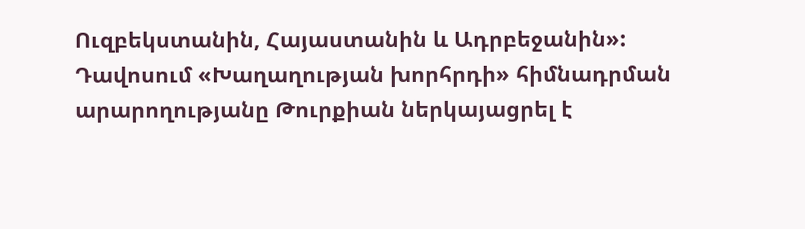Ուզբեկստանին, Հայաստանին և Ադրբեջանին»: Դավոսում «Խաղաղության խորհրդի» հիմնադրման արարողությանը Թուրքիան ներկայացրել է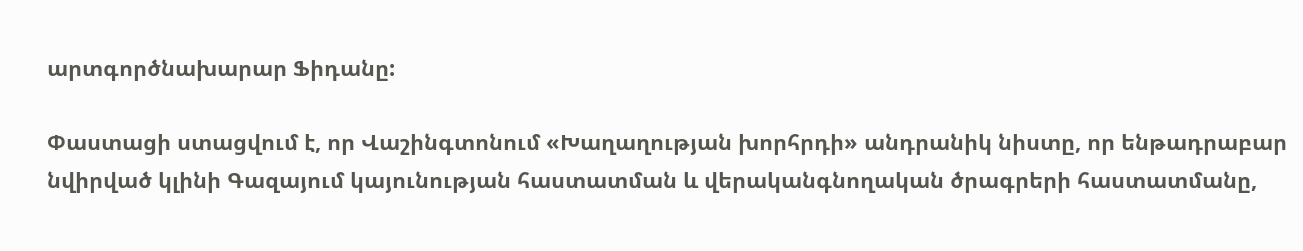արտգործնախարար Ֆիդանը:

Փաստացի ստացվում է, որ Վաշինգտոնում «Խաղաղության խորհրդի» անդրանիկ նիստը, որ ենթադրաբար նվիրված կլինի Գազայում կայունության հաստատման և վերականգնողական ծրագրերի հաստատմանը,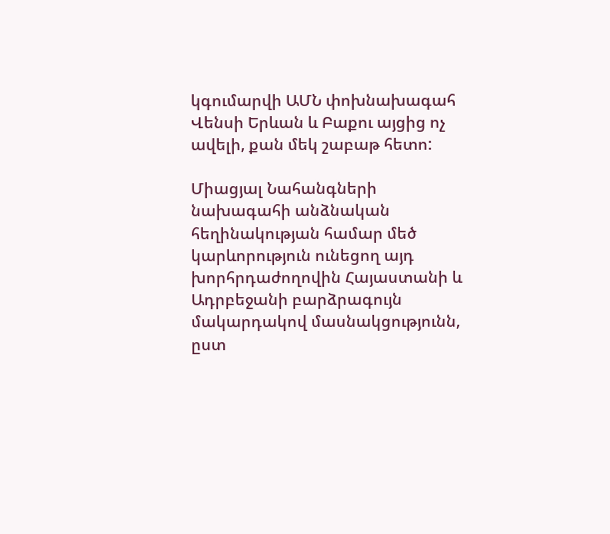կգումարվի ԱՄՆ փոխնախագահ Վենսի Երևան և Բաքու այցից ոչ ավելի, քան մեկ շաբաթ հետո:

Միացյալ Նահանգների նախագահի անձնական հեղինակության համար մեծ կարևորություն ունեցող այդ խորհրդաժողովին Հայաստանի և Ադրբեջանի բարձրագույն մակարդակով մասնակցությունն, ըստ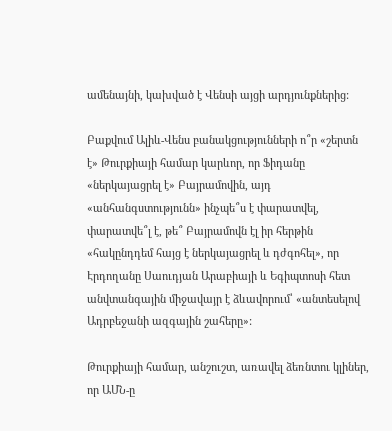ամենայնի, կախված է Վենսի այցի արդյունքներից:

Բաքվում Ալիև-Վենս բանակցությունների ո՞ր «շերտն է» Թուրքիայի համար կարևոր, որ Ֆիդանը «ներկայացրել է» Բայրամովին, այդ «անհանգստությունն» ինչպե՞ս է փարատվել, փարատվե՞լ է, թե՞ Բայրամովն էլ իր հերթին «հակընդդեմ հայց է ներկայացրել և դժգոհել», որ Էրդողանը Սաուդյան Արաբիայի և Եգիպտոսի հետ անվտանգային միջավայր է ձևավորում՝ «անտեսելով Ադրբեջանի ազգային շահերը»:

Թուրքիայի համար, անշուշտ, առավել ձեռնտու կլիներ, որ ԱՄՆ-ը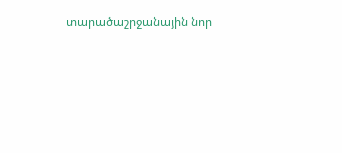տարածաշրջանային նոր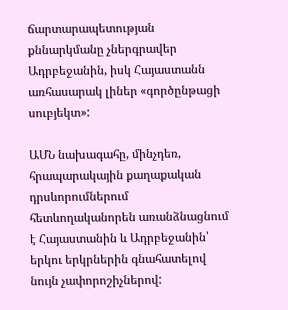ճարտարապետության քննարկմանը չներգրավեր Ադրբեջանին, իսկ Հայաստանն առհասարակ լիներ «գործընթացի սուբյեկտ»:

ԱՄՆ նախագահը, մինչդեռ, հրապարակային քաղաքական դրսևորումներում հետևողականորեն առանձնացնում է Հայաստանին և Ադրբեջանին՝ երկու երկրներին գնահատելով նույն չափորոշիչներով: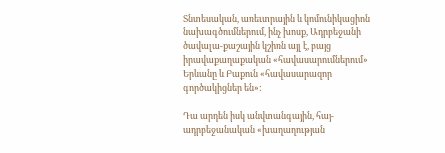Տնտեսական, առեւտրային և կոմունիկացիոն նախագծումներում, ինչ խոսք, Ադրբեջանի ծավալա-քաշային կշիռն այլ է, բայց իրավաքաղաքական «հավասարումներում» Երևանը և Բաքուն «հավասարազոր գործակիցներ են»:

Դա արդեն իսկ անվտանգային, հայ-ադրբեջանական «խաղաղության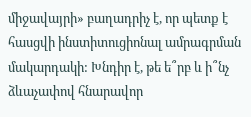միջավայրի» բաղադրիչ է, որ պետք է հասցվի ինստիտուցիոնալ ամրագրման մակարդակի: Խնդիր է, թե ե՞րբ և ի՞նչ ձևաչափով հնարավոր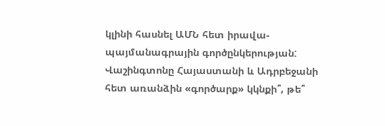կլինի հասնել ԱՄՆ հետ իրավա-պայմանագրային գործընկերության: Վաշինգտոնը Հայաստանի և Ադրբեջանի հետ առանձին «գործարք» կկնքի՞, թե՞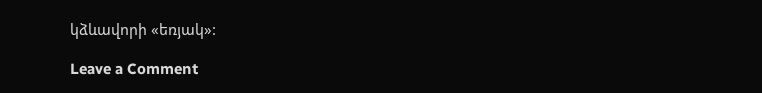կձևավորի «եռյակ»:

Leave a Comment